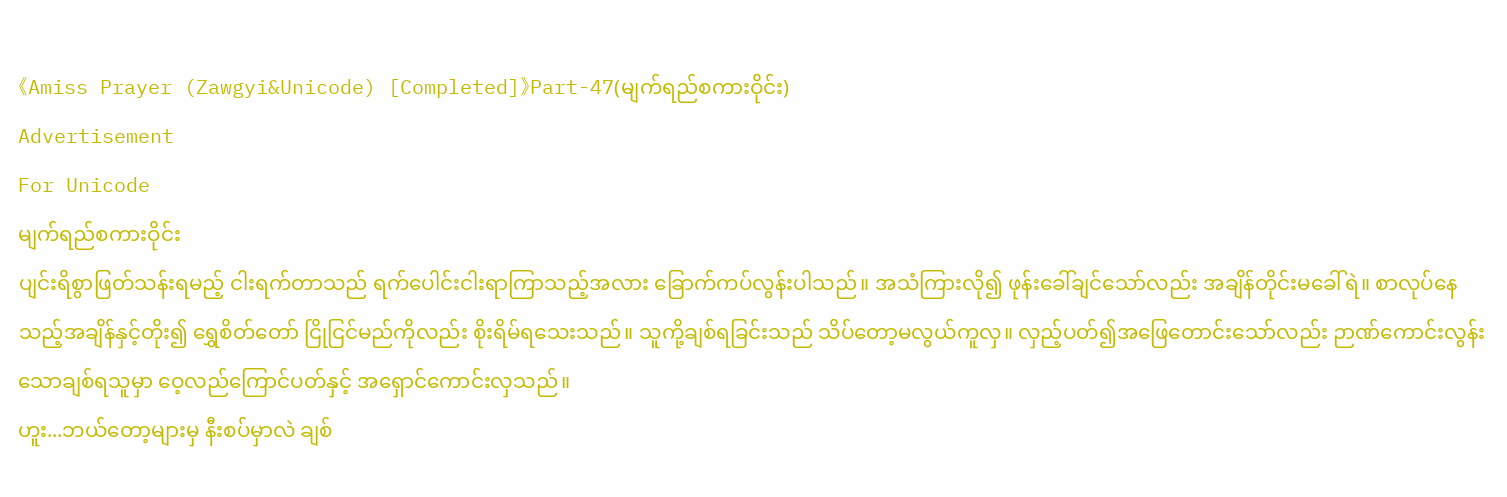《Amiss Prayer (Zawgyi&Unicode) [Completed]》Part-47(မျက်ရည်စကားဝိုင်း)
Advertisement
For Unicode
မျက်ရည်စကားဝိုင်း
ပျင်းရိစွာဖြတ်သန်းရမည့် ငါးရက်တာသည် ရက်ပေါင်းငါးရာကြာသည့်အလား ခြောက်ကပ်လွန်းပါသည်။ အသံကြားလို၍ ဖုန်းခေါ်ချင်သော်လည်း အချိန်တိုင်းမခေါ်ရဲ။ စာလုပ်နေသည့်အချိန်နှင့်တိုး၍ ရွှေစိတ်တော် ငြိုငြင်မည်ကိုလည်း စိုးရိမ်ရသေးသည်။ သူကို့ချစ်ရခြင်းသည် သိပ်တော့မလွယ်ကူလှ။ လှည့်ပတ်၍အဖြေတောင်းသော်လည်း ဉာဏ်ကောင်းလွန်းသောချစ်ရသူမှာ ဝေ့လည်ကြောင်ပတ်နှင့် အရှောင်ကောင်းလှသည်။
ဟူး...ဘယ်တော့များမှ နီးစပ်မှာလဲ ချစ်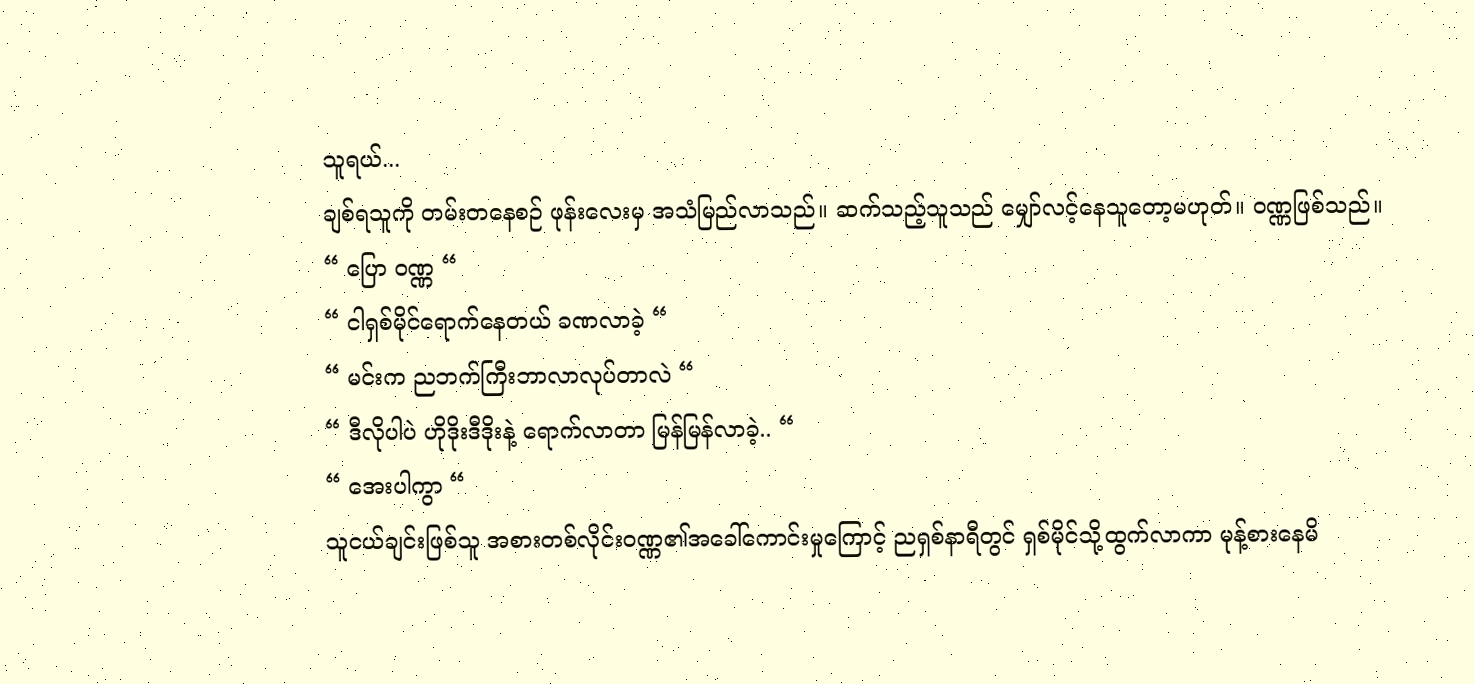သူရယ်...
ချစ်ရသူကို တမ်းတနေစဉ် ဖုန်းလေးမှ အသံမြည်လာသည်။ ဆက်သည့်သူသည် မျှော်လင့်နေသူတော့မဟုတ်။ ဝဏ္ဏဖြစ်သည်။
“ ပြော ဝဏ္ဏ “
“ ငါရှစ်မိုင်ရောက်နေတယ် ခဏလာခဲ့ “
“ မင်းက ညဘက်ကြီးဘာလာလုပ်တာလဲ “
“ ဒီလိုပါပဲ ဟိုဒိုးဒီဒိုးနဲ့ ရောက်လာတာ မြန်မြန်လာခဲ့.. “
“ အေးပါကွာ “
သူငယ်ချင်းဖြစ်သူ အစားတစ်လိုင်းဝဏ္ဏ၏အခေါ်ကောင်းမှုကြောင့် ညရှစ်နာရီတွင် ရှစ်မိုင်သို့ထွက်လာကာ မုန့်စားနေမိ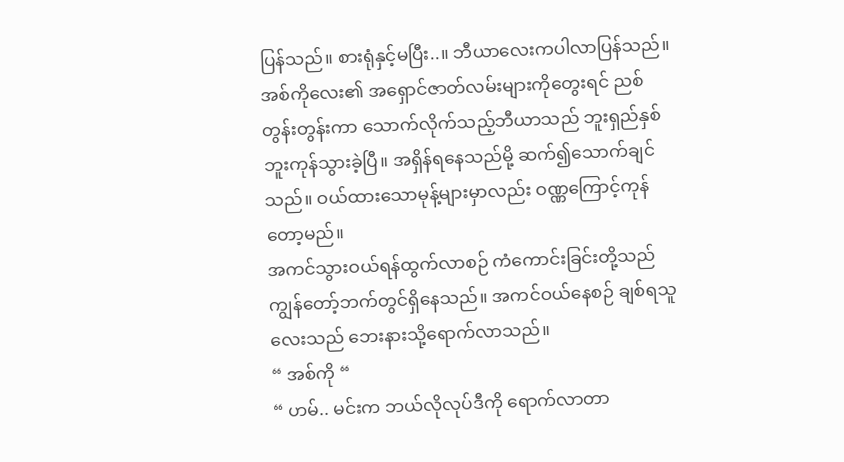ပြန်သည်။ စားရုံနှင့်မပြီး..။ ဘီယာလေးကပါလာပြန်သည်။ အစ်ကိုလေး၏ အရှောင်ဇာတ်လမ်းများကိုတွေးရင် ညစ်တွန်းတွန်းကာ သောက်လိုက်သည့်ဘီယာသည် ဘူးရှည်နှစ်ဘူးကုန်သွားခဲ့ပြီ။ အရှိန်ရနေသည်မို့ ဆက်၍သောက်ချင်သည်။ ဝယ်ထားသောမုန့်များမှာလည်း ဝဏ္ဏကြောင့်ကုန်တော့မည်။
အကင်သွားဝယ်ရန်ထွက်လာစဉ် ကံကောင်းခြင်းတို့သည် ကျွန်တော့်ဘက်တွင်ရှိနေသည်။ အကင်ဝယ်နေစဉ် ချစ်ရသူလေးသည် ဘေးနားသို့ရောက်လာသည်။
“ အစ်ကို “
“ ဟမ်.. မင်းက ဘယ်လိုလုပ်ဒီကို ရောက်လာတာ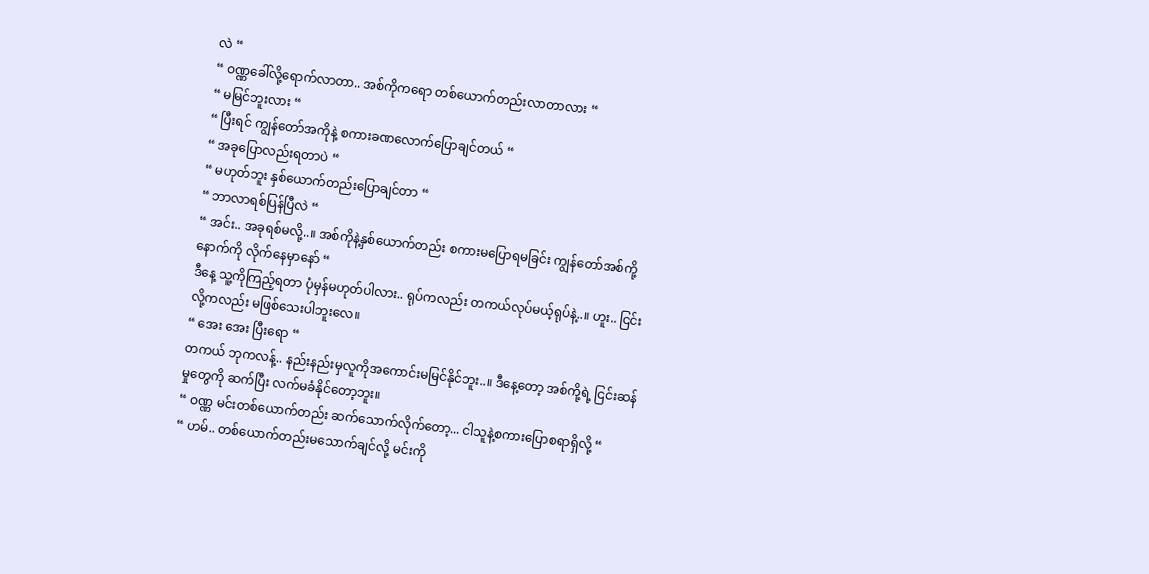လဲ “
“ ဝဏ္ဏခေါ်လို့ရောက်လာတာ.. အစ်ကိုကရော တစ်ယောက်တည်းလာတာလား “
“ မမြင်ဘူးလား “
“ ပြီးရင် ကျွန်တော်အကိုနဲ့ စကားခဏလောက်ပြောချင်တယ် “
“ အခုပြောလည်းရတာပဲ “
“ မဟုတ်ဘူး နှစ်ယောက်တည်းပြောချင်တာ “
“ ဘာလာရစ်ပြန်ပြီလဲ “
“ အင်း.. အခုရစ်မလို့..။ အစ်ကိုနဲ့နှစ်ယောက်တည်း စကားမပြောရမခြင်း ကျွန်တော်အစ်ကို့နောက်ကို လိုက်နေမှာနော် “
ဒီနေ့ သူ့ကိုကြည့်ရတာ ပုံမှန်မဟုတ်ပါလား.. ရုပ်ကလည်း တကယ်လုပ်မယ့်ရုပ်နဲ့..။ ဟူး.. ငြင်းလို့ကလည်း မဖြစ်သေးပါဘူးလေ။
“ အေး အေး ပြီးရော “
တကယ် ဘုကလန့်.. နည်းနည်းမှလူကိုအကောင်းမမြင်နိုင်ဘူး..။ ဒီနေ့တော့ အစ်ကို့ရဲ့ ငြင်းဆန်မှုတွေကို ဆက်ပြီး လက်မခံနိုင်တော့ဘူး။
“ ဝဏ္ဏ မင်းတစ်ယောက်တည်း ဆက်သောက်လိုက်တော့... ငါသူနဲ့စကားပြောစရာရှိလို့ “
“ ဟမ်.. တစ်ယောက်တည်းမသောက်ချင်လို့ မင်းကို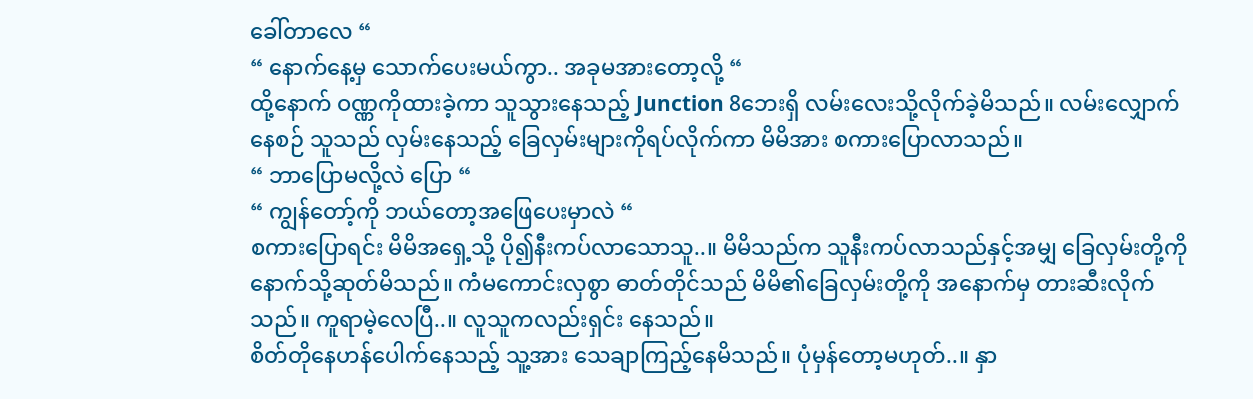ခေါ်တာလေ “
“ နောက်နေ့မှ သောက်ပေးမယ်ကွာ.. အခုမအားတော့လို့ “
ထို့နောက် ဝဏ္ဏကိုထားခဲ့ကာ သူသွားနေသည့် Junction 8ဘေးရှိ လမ်းလေးသို့လိုက်ခဲ့မိသည်။ လမ်းလျှောက်နေစဉ် သူသည် လှမ်းနေသည့် ခြေလှမ်းများကိုရပ်လိုက်ကာ မိမိအား စကားပြောလာသည်။
“ ဘာပြောမလို့လဲ ပြော “
“ ကျွန်တော့်ကို ဘယ်တော့အဖြေပေးမှာလဲ “
စကားပြောရင်း မိမိအရှေ့သို့ ပို၍နီးကပ်လာသောသူ..။ မိမိသည်က သူနီးကပ်လာသည်နှင့်အမျှ ခြေလှမ်းတို့ကို နောက်သို့ဆုတ်မိသည်။ ကံမကောင်းလှစွာ ဓာတ်တိုင်သည် မိမိ၏ခြေလှမ်းတို့ကို အနောက်မှ တားဆီးလိုက်သည်။ ကူရာမဲ့လေပြီ..။ လူသူကလည်းရှင်း နေသည်။
စိတ်တိုနေဟန်ပေါက်နေသည့် သူ့အား သေချာကြည့်နေမိသည်။ ပုံမှန်တော့မဟုတ်..။ နှာ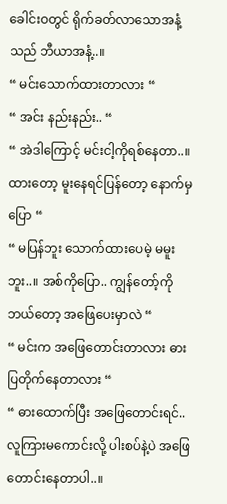ခေါင်းဝတွင် ရိုက်ခတ်လာသောအနံ့သည် ဘီယာအနံ့..။
“ မင်းသောက်ထားတာလား “
“ အင်း နည်းနည်း.. “
“ အဲဒါကြောင့် မင်းငါ့ကိုရစ်နေတာ..။ ထားတော့ မူးနေရင်ပြန်တော့ နောက်မှပြော “
“ မပြန်ဘူး သောက်ထားပေမဲ့ မမူးဘူး..။ အစ်ကိုပြော.. ကျွန်တော့်ကို ဘယ်တော့ အဖြေပေးမှာလဲ “
“ မင်းက အဖြေတောင်းတာလား ဓားပြတိုက်နေတာလား “
“ ဓားထောက်ပြီး အဖြေတောင်းရင်.. လူကြားမကောင်းလို့ ပါးစပ်နဲ့ပဲ အဖြေတောင်းနေတာပါ..။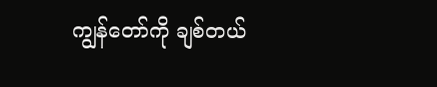ကျွန်တော်ကို ချစ်တယ်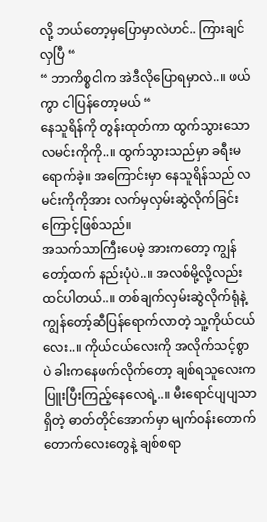လို့ ဘယ်တော့မှပြောမှာလဲဟင်.. ကြားချင်လှပြီ “
“ ဘာကိစ္စငါက အဲဒီလိုပြောရမှာလဲ..။ ဖယ်ကွာ ငါပြန်တော့မယ် “
နေသူရိန်ကို တွန်းထုတ်ကာ ထွက်သွားသော လမင်းကိုကို..။ ထွက်သွားသည်မှာ ခရီးမရောက်ခဲ့။ အကြောင်းမှာ နေသူရိန်သည် လမင်းကိုကိုအား လက်မှလှမ်းဆွဲလိုက်ခြင်းကြောင့်ဖြစ်သည်။
အသက်သာကြီးပေမဲ့ အားကတော့ ကျွန်တော့်ထက် နည်းပုံပဲ..။ အလစ်မို့လို့လည်း ထင်ပါတယ်..။ တစ်ချက်လှမ်းဆွဲလိုက်ရုံနဲ့ ကျွန်တော့်ဆီပြန်ရောက်လာတဲ့ သူ့ကိုယ်ငယ်လေး..။ ကိုယ်ငယ်လေးကို အလိုက်သင့်စွာပဲ ခါးကနေဖက်လိုက်တော့ ချစ်ရသူလေးက ပြူးပြီးကြည့်နေလေရဲ့..။ မီးရောင်ပျပျသာရှိတဲ့ ဓာတ်တိုင်အောက်မှာ မျက်ဝန်းတောက်တောက်လေးတွေနဲ့ ချစ်စရာ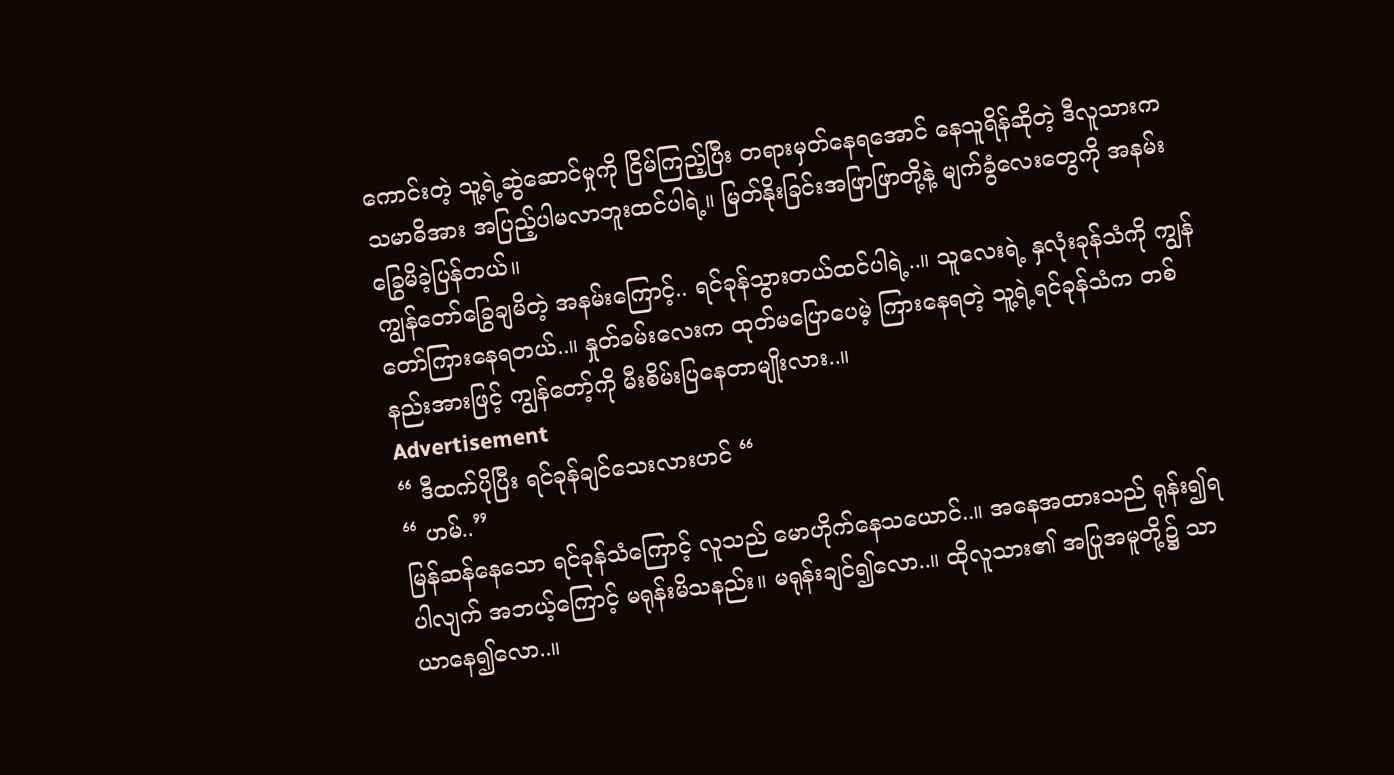ကောင်းတဲ့ သူ့ရဲ့ဆွဲဆောင်မှုကို ငြိမ်ကြည့်ပြီး တရားမှတ်နေရအောင် နေသူရိန်ဆိုတဲ့ ဒီလူသားက သမာဓိအား အပြည့်ပါမလာဘူးထင်ပါရဲ့။ မြတ်နိုးခြင်းအဖြာဖြာတို့နဲ့ မျက်ခွံလေးတွေကို အနမ်းခြွေမိခဲ့ပြန်တယ်။
ကျွန်တော်ခြွေချမိတဲ့ အနမ်းကြောင့်.. ရင်ခုန်သွားတယ်ထင်ပါရဲ့..။ သူလေးရဲ့ နှလုံးခုန်သံကို ကျွန်တော်ကြားနေရတယ်..။ နှုတ်ခမ်းလေးက ထုတ်မပြောပေမဲ့ ကြားနေရတဲ့ သူ့ရဲ့ရင်ခုန်သံက တစ်နည်းအားဖြင့် ကျွန်တော့်ကို မီးစိမ်းပြနေတာမျိုးလား..။
Advertisement
“ ဒီထက်ပိုပြီး ရင်ခုန်ချင်သေးလားဟင် “
“ ဟမ်..”
မြန်ဆန်နေသော ရင်ခုန်သံကြောင့် လူသည် မောဟိုက်နေသယောင်..။ အနေအထားသည် ရုန်း၍ရပါလျက် အဘယ့်ကြောင့် မရုန်းမိသနည်း။ မရုန်းချင်၍လော..။ ထိုလူသား၏ အပြုအမူတို့၌ သာယာနေ၍လော..။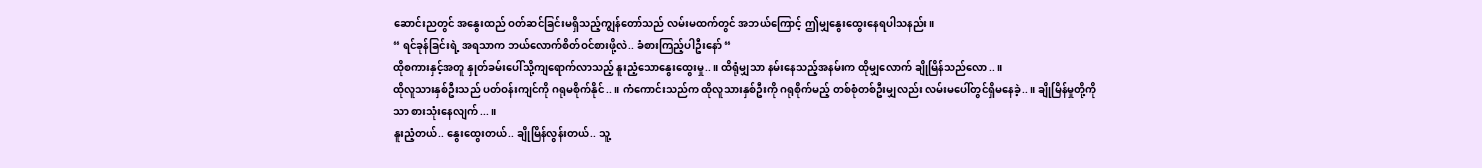ဆောင်းညတွင် အနွေးထည် ဝတ်ဆင်ခြင်းမရှိသည့်ကျွန်တော်သည် လမ်းမထက်တွင် အဘယ်ကြောင့် ဤမျှနွေးထွေးနေရပါသနည်း။
“ ရင်ခုန်ခြင်းရဲ့ အရသာက ဘယ်လောက်စိတ်ဝင်စားဖို့လဲ.. ခံစားကြည့်ပါဦးနော် “
ထိုစကားနှင့်အတူ နှုတ်ခမ်းပေါ်သို့ကျရောက်လာသည့် နူးညံ့သောနွေးထွေးမှု..။ ထိရုံမျှသာ နမ်းနေသည့်အနမ်းက ထိုမျှလောက် ချိုမြိန်သည်လော..။
ထိုလူသားနှစ်ဦးသည် ပတ်ဝန်းကျင်ကို ဂရုမစိုက်နိုင်..။ ကံကောင်းသည်က ထိုလူသားနှစ်ဦးကို ဂရုစိုက်မည့် တစ်စုံတစ်ဦးမျှလည်း လမ်းမပေါ်တွင်ရှိမနေခဲ့..။ ချိုမြိန်မှုတို့ကိုသာ စားသုံးနေလျက်...။
နူးညံ့တယ်.. နွေးထွေးတယ်.. ချိုမြိန်လွန်းတယ်.. သူ့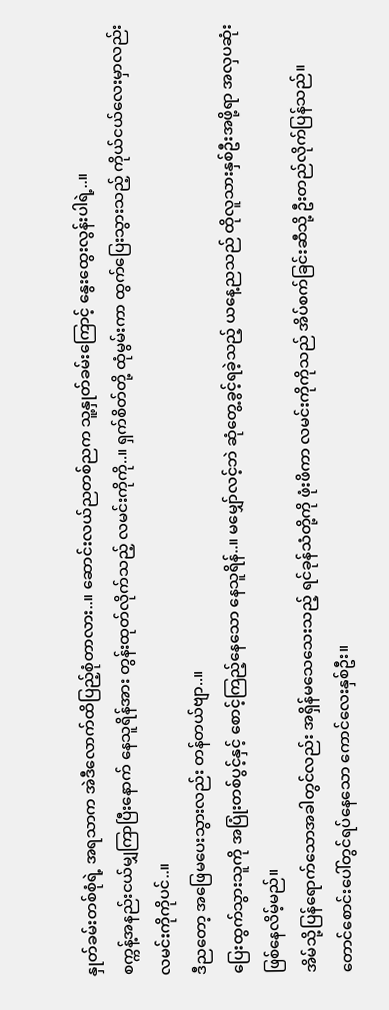နှုတ်ခမ်းတစ်စုံရဲ့ အရသာက အဲဒီလောက်ထိပြည့်စုံတာလား..။ ဆောင်းလယ်ညတစ်ညက သူ့နှုတ်ခမ်းကြောင့် နွေးထွေးလွန်းပါရဲ့..။
စက္ကန့်အနည်းငယ်မျှကြာပြီးနောက် နေသူရိန်အား တွန်းထုတ်လိုက်သည့် လမင်းကိုကို..။ ရှက်စိတ်တို့ ထုံမွမ်းကာ ထွက်ပြေးသွားသည့် ကိုယ်ငယ်လေးမှာလည်း လမင်းကိုကိုပင်..။
ဒီညတော့ အဖြေမပေးသွားလည်း တန်တယ်ဗျာ..။
ပြေးထွက်သွားသူကို အပြုံးတစ်ပွင့်နှင့် စောင့်ကြည့်နေသော နေသူရိန်..။ မမျှော်လင့်ဘဲ ဆုံတွေ့ခွင့်ရခဲ့သည့် ယနေ့ညသည် ထိုလူသားနှစ်ဦးအဖို့ရာ အလှပဆုံးဖြစ်နေလိမ့်မည်။
အိမ်သို့ပြန်ရောက်သောအခါတွင်လည်း အရှိန်မသေသေးသည့် ရင်ခုန်သံတို့ကို ဖုံးဖိကာ လမင်းကိုကိုသည် အိပ်စက်ခြင်းဆီသို့ ဦးတည်လိုက်ပြန်သည်။
တောင်စောင်းပေါ်တွင်ရပ်နေသော ကောင်လေးနှစ်ဦး။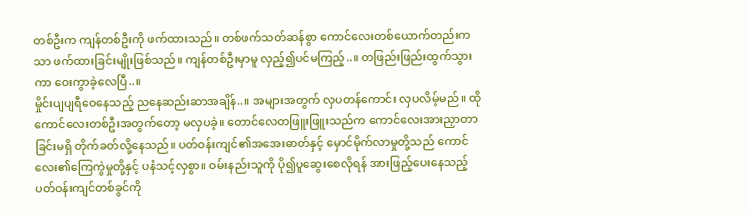တစ်ဦးက ကျန်တစ်ဦးကို ဖက်ထားသည်။ တစ်ဖက်သတ်ဆန်စွာ ကောင်လေးတစ်ယောက်တည်းကသာ ဖက်ထားခြင်းမျိုးဖြစ်သည်။ ကျန်တစ်ဦးမှာမူ လှည့်၍ပင်မကြည့်..။ တဖြည်းဖြည်းထွက်သွားကာ ဝေးကွာခဲ့လေပြီ..။
မှိုင်းပျပျရီဝေနေသည့် ညနေဆည်းဆာအချိန်..။ အများအတွက် လှပတန်ကောင်း လှပလိမ့်မည်။ ထိုကောင်လေးတစ်ဦးအတွက်တော့ မလှပခဲ့။ တောင်လေတဖြူးဖြူးသည်က ကောင်လေးအားညှာတာခြင်းမရှိ တိုက်ခတ်လို့နေသည်။ ပတ်ဝန်းကျင်၏အအေးဓာတ်နှင့် မှောင်မိုက်လာမှုတို့သည် ကောင်လေး၏ကြေကွဲမှုတို့နှင့် ပနံသင့်လှစွာ။ ဝမ်းနည်းသူကို ပို၍ပူဆွေးစေလိုရန် အားဖြည့်ပေးနေသည့် ပတ်ဝန်းကျင်တစ်ခွင်ကို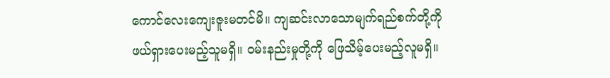ကောင်လေးကျေးဇူးမတင်မိ။ ကျဆင်းလာသောမျက်ရည်စက်တို့ကို ဖယ်ရှားပေးမည့်သူမရှိ။ ဝမ်းနည်းမှုတို့ကို ဖြေသိမ့်ပေးမည့်လူမရှိ။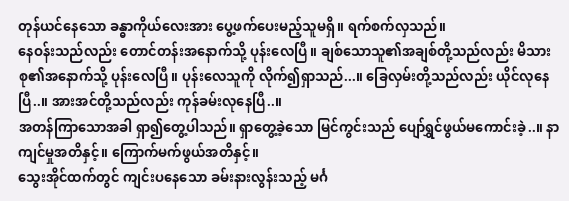တုန်ယင်နေသော ခန္ဓာကိုယ်လေးအား ပွေ့ဖက်ပေးမည့်သူမရှိ။ ရက်စက်လှသည်။
နေဝန်းသည်လည်း တောင်တန်းအနောက်သို့ ပုန်းလေပြီ။ ချစ်သောသူ၏အချစ်တို့သည်လည်း မိသားစု၏အနောက်သို့ ပုန်းလေပြီ။ ပုန်းလေသူကို လိုက်၍ရှာသည်...။ ခြေလှမ်းတို့သည်လည်း ယိုင်လုနေပြီ..။ အားအင်တို့သည်လည်း ကုန်ခမ်းလုနေပြီ..။
အတန်ကြာသောအခါ ရှာ၍တွေ့ပါသည်။ ရှာတွေ့ခဲ့သော မြင်ကွင်းသည် ပျော်ရွှင်ဖွယ်မကောင်းခဲ့..။ နာကျင်မှုအတိနှင့်။ ကြောက်မက်ဖွယ်အတိနှင့်။
သွေးအိုင်ထက်တွင် ကျင်းပနေသော ခမ်းနားလွန်းသည့် မင်္ဂ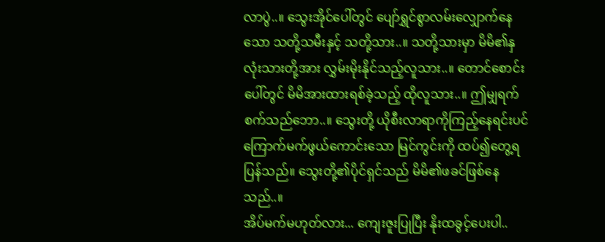လာပွဲ..။ သွေးအိုင်ပေါ်တွင် ပျော်ရွှင်စွာလမ်းလျှောက်နေသော သတို့သမီးနှင့် သတို့သား..။ သတို့သားမှာ မိမိ၏နှလုံးသားတို့အား လွှမ်းမိုးနိုင်သည့်လူသား..။ တောင်စောင်းပေါ်တွင် မိမိအားထားရစ်ခဲ့သည့် ထိုလူသား..။ ဤမျှရက်စက်သည်ဘော..။ သွေးတို့ ယိုစီးလာရာကိုကြည့်နေရင်းပင် ကြောက်မက်ဖွယ်ကောင်းသော မြင်ကွင်းကို ထပ်၍တွေ့ရပြန်သည်။ သွေးတို့၏ပိုင်ရှင်သည် မိမိ၏ဖခင်ဖြစ်နေသည်..။
အိပ်မက်မဟုတ်လား... ကျေးဇူးပြုပြီး နိုးထခွင့်ပေးပါ..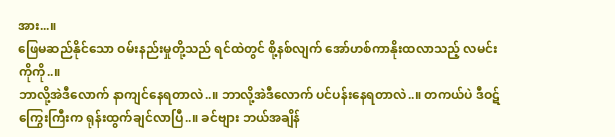အား...။
ဖြေမဆည်နိုင်သော ဝမ်းနည်းမှုတို့သည် ရင်ထဲတွင် စို့နစ်လျက် အော်ဟစ်ကာနိုးထလာသည့် လမင်းကိုကို..။
ဘာလို့အဲဒီလောက် နာကျင်နေရတာလဲ..။ ဘာလို့အဲဒီလောက် ပင်ပန်းနေရတာလဲ..။ တကယ်ပဲ ဒီဝဋ်ကြွေးကြီးက ရုန်းထွက်ချင်လာပြီ..။ ခင်ဗျား ဘယ်အချိန်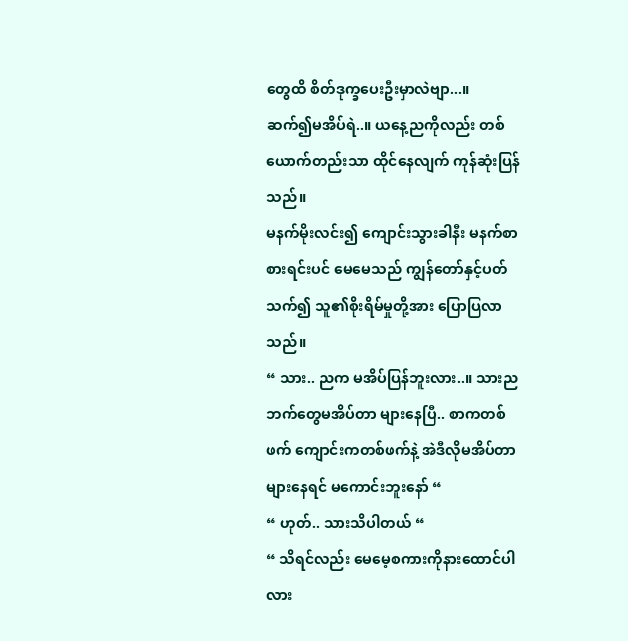တွေထိ စိတ်ဒုက္ခပေးဦးမှာလဲဗျာ...။
ဆက်၍မအိပ်ရဲ..။ ယနေ့ညကိုလည်း တစ်ယောက်တည်းသာ ထိုင်နေလျက် ကုန်ဆုံးပြန်သည်။
မနက်မိုးလင်း၍ ကျောင်းသွားခါနီး မနက်စာစားရင်းပင် မေမေသည် ကျွန်တော်နှင့်ပတ်သက်၍ သူ၏စိုးရိမ်မှုတို့အား ပြောပြလာသည်။
“ သား.. ညက မအိပ်ပြန်ဘူးလား..။ သားညဘက်တွေမအိပ်တာ များနေပြီ.. စာကတစ်ဖက် ကျောင်းကတစ်ဖက်နဲ့ အဲဒီလိုမအိပ်တာများနေရင် မကောင်းဘူးနော် “
“ ဟုတ်.. သားသိပါတယ် “
“ သိရင်လည်း မေမေ့စကားကိုနားထောင်ပါလား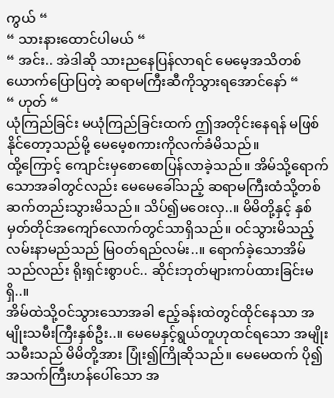ကွယ် “
“ သားနားထောင်ပါမယ် “
“ အင်း.. အဲဒါဆို သားညနေပြန်လာရင် မေမေ့အသိတစ်ယောက်ပြောပြတဲ့ ဆရာမကြီးဆီကိုသွားရအောင်နော် “
“ ဟုတ် “
ယုံကြည်ခြင်း မယုံကြည်ခြင်းထက် ဤအတိုင်းနေရန် မဖြစ်နိုင်တော့သည်မို့ မေမေ့စကားကိုလက်ခံမိသည်။
ထို့ကြောင့် ကျောင်းမှစောစောပြန်လာခဲ့သည်။ အိမ်သို့ရောက်သောအခါတွင်လည်း မေမေခေါ်သည့် ဆရာမကြီးထံသို့တစ်ဆက်တည်းသွားမိသည်။ သိပ်၍မဝေးလှ..။ မိမိတို့နှင့် နှစ်မှတ်တိုင်အကျော်လောက်တွင်သာရှိသည်။ ဝင်သွားမိသည့် လမ်းနာမည်သည် မြဝတ်ရည်လမ်း..။ ရောက်ခဲ့သောအိမ်သည်လည်း ရိုးရှင်းစွာပင်.. ဆိုင်းဘုတ်များကပ်ထားခြင်းမရှိ..။
အိမ်ထဲသို့ဝင်သွားသောအခါ ဧည့်ခန်းထဲတွင်ထိုင်နေသာ အမျိုးသမီးကြီးနှစ်ဦး..။ မေမေနှင့်ရွယ်တူဟုထင်ရသော အမျိုးသမီးသည် မိမိတို့အား ပြုံး၍ကြိုဆိုသည်။ မေမေထက် ပို၍အသက်ကြီးဟန်ပေါ်သော အ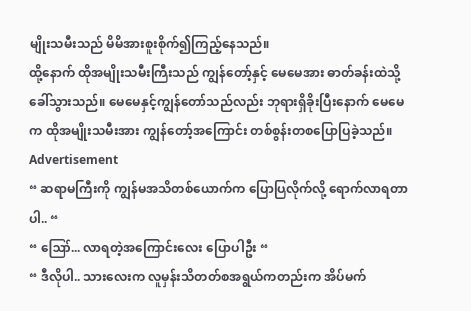မျိုးသမီးသည် မိမိအားစူးစိုက်၍ကြည့်နေသည်။
ထို့နောက် ထိုအမျိုးသမီးကြီးသည် ကျွန်တော့်နှင့် မေမေအား ဓာတ်ခန်းထဲသို့ခေါ်သွားသည်။ မေမေနှင့်ကျွန်တော်သည်လည်း ဘုရားရှိခိုးပြီးနောက် မေမေက ထိုအမျိုးသမီးအား ကျွန်တော့်အကြောင်း တစ်စွန်းတစပြောပြခဲ့သည်။
Advertisement
“ ဆရာမကြီးကို ကျွန်မအသိတစ်ယောက်က ပြောပြလိုက်လို့ ရောက်လာရတာပါ.. “
“ ဪ... လာရတဲ့အကြောင်းလေး ပြောပါဦး “
“ ဒီလိုပါ.. သားလေးက လူမှန်းသိတတ်စအရွယ်ကတည်းက အိပ်မက်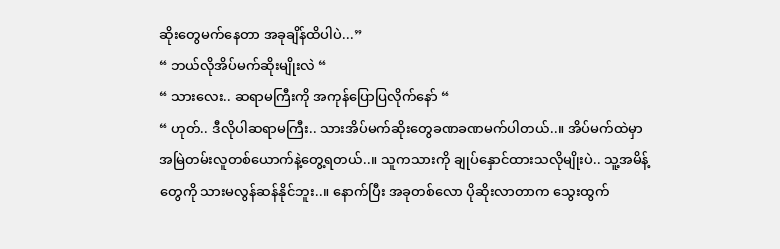ဆိုးတွေမက်နေတာ အခုချိန်ထိပါပဲ...”
“ ဘယ်လိုအိပ်မက်ဆိုးမျိုးလဲ “
“ သားလေး.. ဆရာမကြီးကို အကုန်ပြောပြလိုက်နော် “
“ ဟုတ်.. ဒီလိုပါဆရာမကြီး.. သားအိပ်မက်ဆိုးတွေခဏခဏမက်ပါတယ်..။ အိပ်မက်ထဲမှာ အမြဲတမ်းလူတစ်ယောက်နဲ့တွေ့ရတယ်..။ သူကသားကို ချုပ်နှောင်ထားသလိုမျိုးပဲ.. သူ့အမိန့်တွေကို သားမလွန်ဆန်နိုင်ဘူး..။ နောက်ပြီး အခုတစ်လော ပိုဆိုးလာတာက သွေးထွက်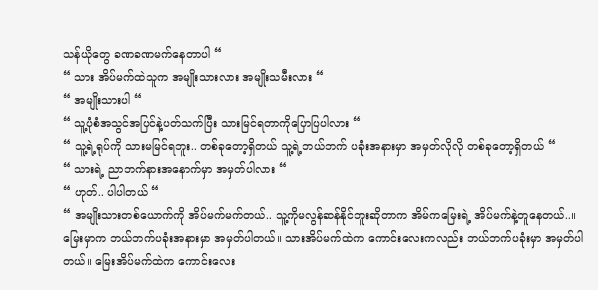သန်ယိုတွေ ခဏခဏမက်နေတာပါ “
“ သား အိပ်မက်ထဲသူက အမျိုးသားလား အမျိုးသမီးလား “
“ အမျိုးသားပါ “
“ သူ့ပုံစံအသွင်အပြင်နဲ့ပတ်သက်ပြီး သားမြင်ရတာကိုပြောပြပါလား “
“ သူ့ရဲ့ရုပ်ကို သားမမြင်ရဘူး.. တစ်ခုတော့ရှိတယ် သူ့ရဲ့ဘယ်ဘက် ပခုံးအနားမှာ အမှတ်လိုလို တစ်ခုတော့ရှိတယ် “
“ သားရဲ့ ညာဘက်နားအနောက်မှာ အမှတ်ပါလား “
“ ဟုတ်.. ပါပါတယ် “
“ အမျိုးသားတစ်ယောက်ကို အိပ်မက်မက်တယ်.. သူ့ကိုမလွန်ဆန်နိုင်ဘူးဆိုတာက အိမ်ကမြေးရဲ့ အိပ်မက်နဲ့တူနေတယ်..။ မြေးမှာက ဘယ်ဘက်ပခုံးအနားမှာ အမှတ်ပါတယ်။ သားအိပ်မက်ထဲက ကောင်းလေးကလည်း ဘယ်ဘက်ပခုံးမှာ အမှတ်ပါတယ်။ မြေးအိပ်မက်ထဲက ကောင်းလေး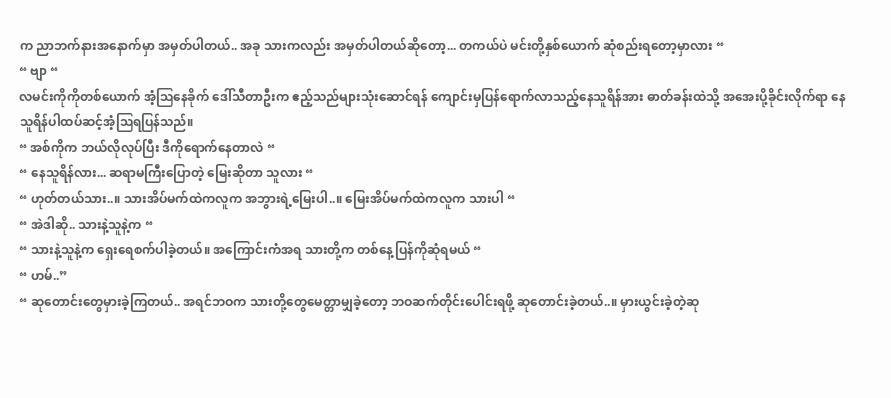က ညာဘက်နားအနောက်မှာ အမှတ်ပါတယ်.. အခု သားကလည်း အမှတ်ပါတယ်ဆိုတော့... တကယ်ပဲ မင်းတို့နှစ်ယောက် ဆုံစည်းရတော့မှာလား “
“ ဗျာ “
လမင်းကိုကိုတစ်ယောက် အံ့ဩနေခိုက် ဒေါ်သီတာဦးက ဧည့်သည်များသုံးဆောင်ရန် ကျောင်းမှပြန်ရောက်လာသည့်နေသူရိန်အား ဓာတ်ခန်းထဲသို့ အအေးပို့ခိုင်းလိုက်ရာ နေသူရိန်ပါထပ်ဆင့်အံ့ဩရပြန်သည်။
“ အစ်ကိုက ဘယ်လိုလုပ်ပြီး ဒီကိုရောက်နေတာလဲ “
“ နေသူရိန်လား... ဆရာမကြီးပြောတဲ့ မြေးဆိုတာ သူလား “
“ ဟုတ်တယ်သား..။ သားအိပ်မက်ထဲကလူက အဘွားရဲ့မြေးပါ..။ မြေးအိပ်မက်ထဲကလူက သားပါ “
“ အဲဒါဆို.. သားနဲ့သူနဲ့က “
“ သားနဲ့သူနဲ့က ရှေးရေစက်ပါခဲ့တယ်။ အကြောင်းကံအရ သားတို့က တစ်နေ့ပြန်ကိုဆုံရမယ် “
“ ဟမ်..”
“ ဆုတောင်းတွေမှားခဲ့ကြတယ်.. အရင်ဘဝက သားတို့တွေမေတ္တာမျှခဲ့တော့ ဘဝဆက်တိုင်းပေါင်းရဖို့ ဆုတောင်းခဲ့တယ်..။ မှားယွင်းခဲ့တဲ့ဆု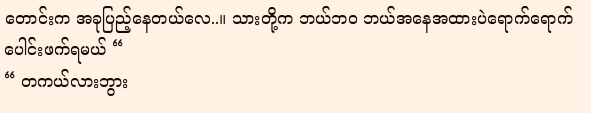တောင်းက အခုပြည့်နေတယ်လေ..။ သားတို့က ဘယ်ဘဝ ဘယ်အနေအထားပဲရောက်ရောက် ပေါင်းဖက်ရမယ် “
“ တကယ်လားဘွား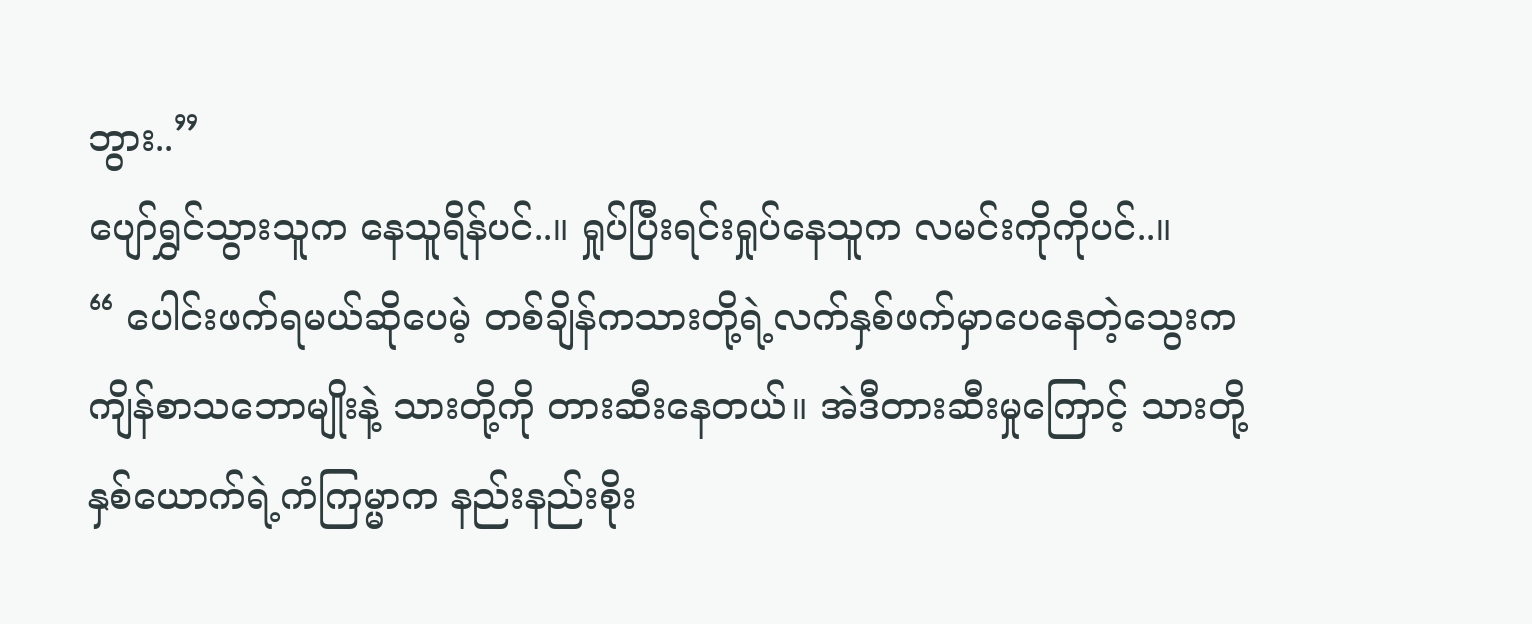ဘွား..”
ပျော်ရွှင်သွားသူက နေသူရိန်ပင်..။ ရှုပ်ပြီးရင်းရှုပ်နေသူက လမင်းကိုကိုပင်..။
“ ပေါင်းဖက်ရမယ်ဆိုပေမဲ့ တစ်ချိန်ကသားတို့ရဲ့လက်နှစ်ဖက်မှာပေနေတဲ့သွေးက ကျိန်စာသဘောမျိုးနဲ့ သားတို့ကို တားဆီးနေတယ်။ အဲဒီတားဆီးမှုကြောင့် သားတို့နှစ်ယောက်ရဲ့ကံကြမ္မာက နည်းနည်းစိုး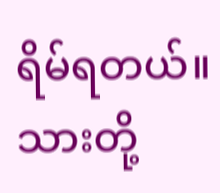ရိမ်ရတယ်။ သားတို့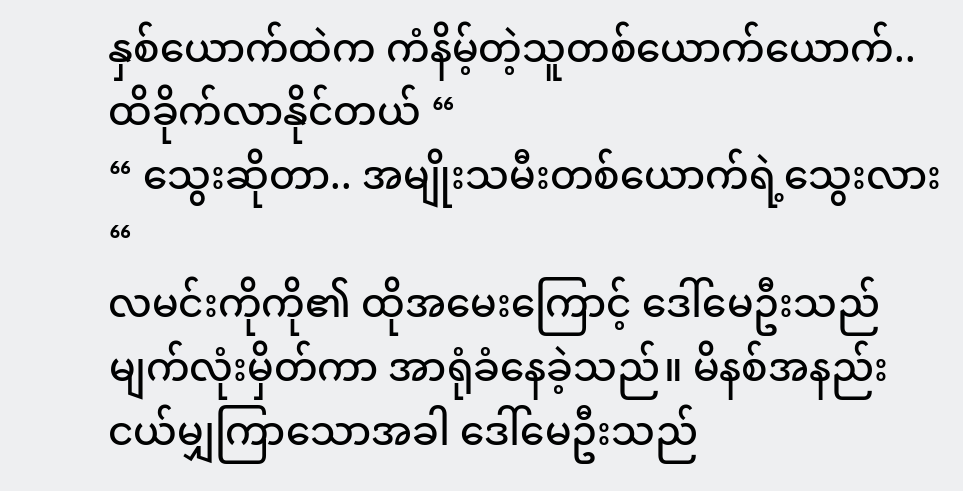နှစ်ယောက်ထဲက ကံနိမ့်တဲ့သူတစ်ယောက်ယောက်.. ထိခိုက်လာနိုင်တယ် “
“ သွေးဆိုတာ.. အမျိုးသမီးတစ်ယောက်ရဲ့သွေးလား “
လမင်းကိုကို၏ ထိုအမေးကြောင့် ဒေါ်မေဦးသည် မျက်လုံးမှိတ်ကာ အာရုံခံနေခဲ့သည်။ မိနစ်အနည်းငယ်မျှကြာသောအခါ ဒေါ်မေဦးသည်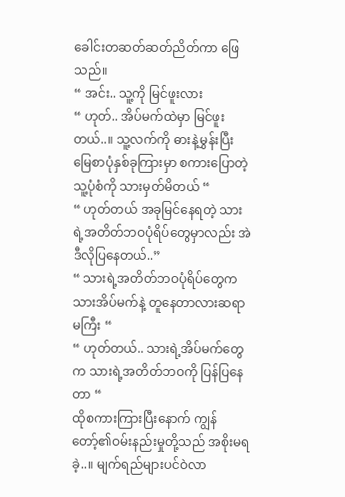ခေါင်းတဆတ်ဆတ်ညိတ်ကာ ဖြေသည်။
“ အင်း.. သူ့ကို မြင်ဖူးလား
“ ဟုတ်.. အိပ်မက်ထဲမှာ မြင်ဖူးတယ်..။ သူ့လက်ကို ဓားနဲ့မွှန်းပြီး မြေစာပုံနှစ်ခုကြားမှာ စကားပြောတဲ့သူ့ပုံစံကို သားမှတ်မိတယ် “
“ ဟုတ်တယ် အခုမြင်နေရတဲ့ သားရဲ့အတိတ်ဘဝပုံရိပ်တွေမှာလည်း အဲဒီလိုပြနေတယ်..”
“ သားရဲ့အတိတ်ဘဝပုံရိပ်တွေက သားအိပ်မက်နဲ့ တူနေတာလားဆရာမကြီး “
“ ဟုတ်တယ်.. သားရဲ့အိပ်မက်တွေက သားရဲ့အတိတ်ဘဝကို ပြန်ပြနေတာ “
ထိုစကားကြားပြီးနောက် ကျွန်တော့်၏ဝမ်းနည်းမှုတို့သည် အစိုးမရခဲ့..။ မျက်ရည်များပင်ဝဲလာ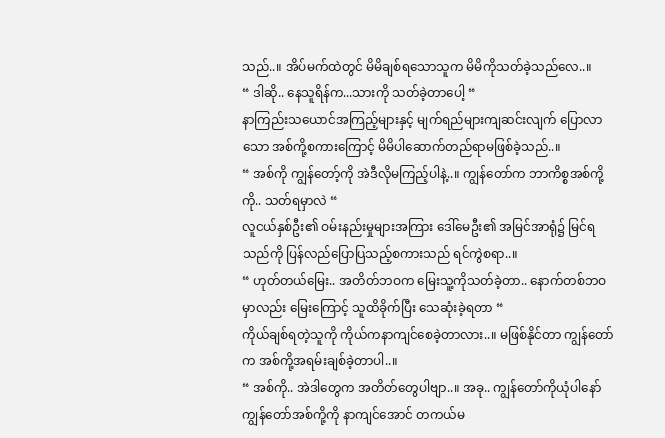သည်..။ အိပ်မက်ထဲတွင် မိမိချစ်ရသောသူက မိမိကိုသတ်ခဲ့သည်လေ..။
“ ဒါဆို.. နေသူရိန်က...သားကို သတ်ခဲ့တာပေါ့ “
နာကြည်းသယောင်အကြည့်များနှင့် မျက်ရည်များကျဆင်းလျက် ပြောလာသော အစ်ကို့စကားကြောင့် မိမိပါဆောက်တည်ရာမဖြစ်ခဲ့သည်..။
“ အစ်ကို ကျွန်တော့်ကို အဲဒီလိုမကြည့်ပါနဲ့..။ ကျွန်တော်က ဘာကိစ္စအစ်ကို့ကို.. သတ်ရမှာလဲ “
လူငယ်နှစ်ဦး၏ ဝမ်းနည်းမှုများအကြား ဒေါ်မေဦး၏ အမြင်အာရုံ၌ မြင်ရသည်ကို ပြန်လည်ပြောပြသည့်စကားသည် ရင်ကွဲစရာ..။
“ ဟုတ်တယ်မြေး.. အတိတ်ဘဝက မြေးသူ့ကိုသတ်ခဲ့တာ.. နောက်တစ်ဘဝမှာလည်း မြေးကြောင့် သူထိခိုက်ပြီး သေဆုံးခဲ့ရတာ “
ကိုယ်ချစ်ရတဲ့သူကို ကိုယ်ကနာကျင်စေခဲ့တာလား..။ မဖြစ်နိုင်တာ ကျွန်တော်က အစ်ကို့အရမ်းချစ်ခဲ့တာပါ..။
“ အစ်ကို.. အဲဒါတွေက အတိတ်တွေပါဗျာ..။ အခု.. ကျွန်တော်ကိုယုံပါနော် ကျွန်တော်အစ်ကို့ကို နာကျင်အောင် တကယ်မ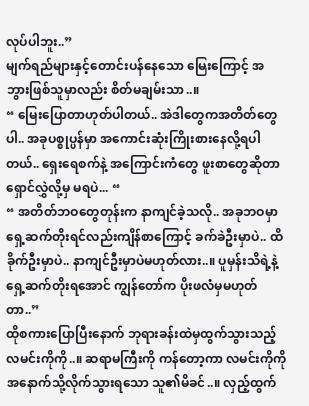လုပ်ပါဘူး..”
မျက်ရည်များနှင့်တောင်းပန်နေသော မြေးကြောင့် အဘွားဖြစ်သူမှာလည်း စိတ်မချမ်းသာ..။
“ မြေးပြောတာဟုတ်ပါတယ်.. အဲဒါတွေကအတိတ်တွေပါ.. အခုပစ္စုပ္ပန်မှာ အကောင်းဆုံးကြိုးစားနေလို့ရပါတယ်.. ရှေးရေစက်နဲ့ အကြောင်းကံတွေ ဖူးစာတွေဆိုတာ ရှောင်လွှဲလို့မှ မရပဲ... “
“ အတိတ်ဘဝတွေတုန်းက နာကျင်ခဲ့သလို.. အခုဘဝမှာ ရှေ့ဆက်တိုးရင်လည်းကျိန်စာကြောင့် ခက်ခဲဦးမှာပဲ.. ထိခိုက်ဦးမှာပဲ.. နာကျင်ဦးမှာပဲမဟုတ်လား..။ ပူမှန်းသိရဲ့နဲ့ ရှေ့ဆက်တိုးရအောင် ကျွန်တော်က ပိုးဖလံမှမဟုတ်တာ..”
ထိုစကားပြောပြီးနောက် ဘုရားခန်းထဲမှထွက်သွားသည့် လမင်းကိုကို..။ ဆရာမကြီးကို ကန်တော့ကာ လမင်းကိုကိုအနောက်သို့လိုက်သွားရသော သူ၏မိခင်..။ လှည့်ထွက်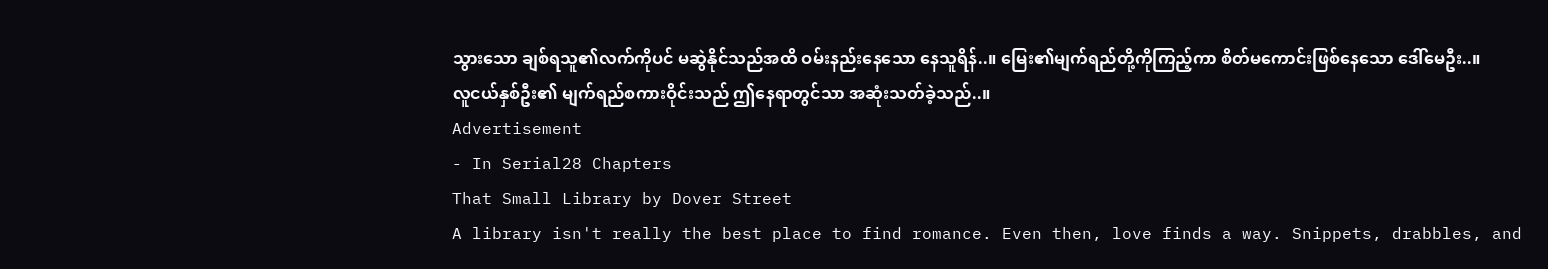သွားသော ချစ်ရသူ၏လက်ကိုပင် မဆွဲနိုင်သည်အထိ ဝမ်းနည်းနေသော နေသူရိန်..။ မြေး၏မျက်ရည်တို့ကိုကြည့်ကာ စိတ်မကောင်းဖြစ်နေသော ဒေါ်မေဦး..။
လူငယ်နှစ်ဦး၏ မျက်ရည်စကားဝိုင်းသည် ဤနေရာတွင်သာ အဆုံးသတ်ခဲ့သည်..။
Advertisement
- In Serial28 Chapters
That Small Library by Dover Street
A library isn't really the best place to find romance. Even then, love finds a way. Snippets, drabbles, and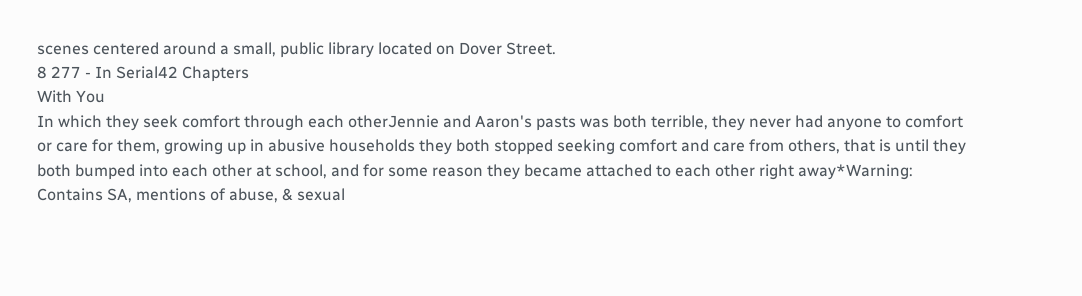scenes centered around a small, public library located on Dover Street.
8 277 - In Serial42 Chapters
With You
In which they seek comfort through each otherJennie and Aaron's pasts was both terrible, they never had anyone to comfort or care for them, growing up in abusive households they both stopped seeking comfort and care from others, that is until they both bumped into each other at school, and for some reason they became attached to each other right away*Warning: Contains SA, mentions of abuse, & sexual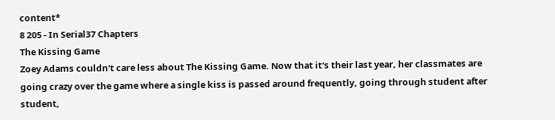content*
8 205 - In Serial37 Chapters
The Kissing Game
Zoey Adams couldn't care less about The Kissing Game. Now that it's their last year, her classmates are going crazy over the game where a single kiss is passed around frequently, going through student after student,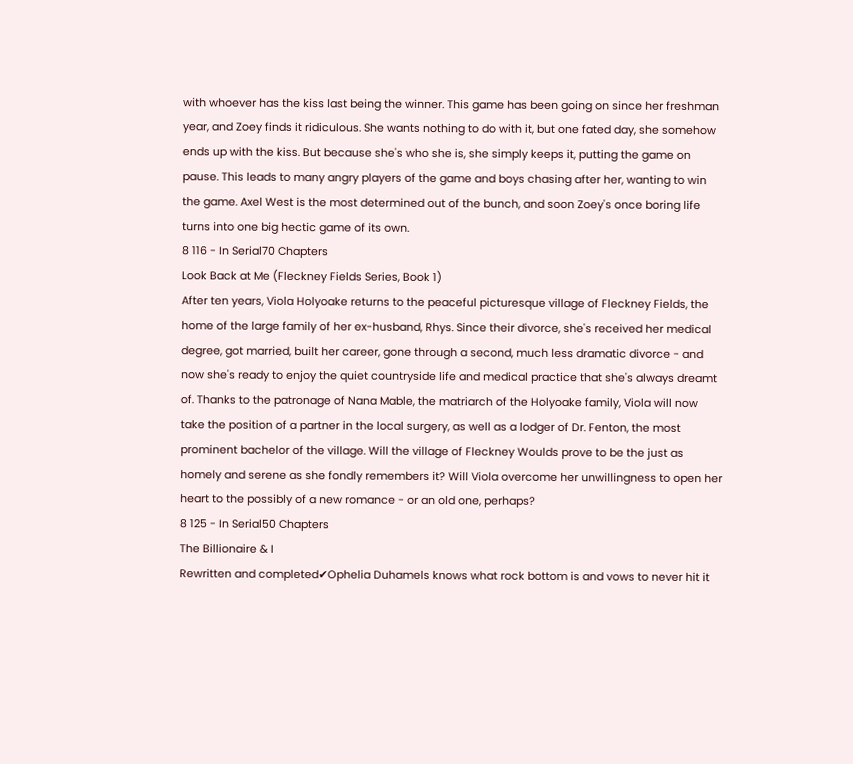with whoever has the kiss last being the winner. This game has been going on since her freshman year, and Zoey finds it ridiculous. She wants nothing to do with it, but one fated day, she somehow ends up with the kiss. But because she's who she is, she simply keeps it, putting the game on pause. This leads to many angry players of the game and boys chasing after her, wanting to win the game. Axel West is the most determined out of the bunch, and soon Zoey's once boring life turns into one big hectic game of its own.
8 116 - In Serial70 Chapters
Look Back at Me (Fleckney Fields Series, Book 1)
After ten years, Viola Holyoake returns to the peaceful picturesque village of Fleckney Fields, the home of the large family of her ex-husband, Rhys. Since their divorce, she's received her medical degree, got married, built her career, gone through a second, much less dramatic divorce - and now she's ready to enjoy the quiet countryside life and medical practice that she's always dreamt of. Thanks to the patronage of Nana Mable, the matriarch of the Holyoake family, Viola will now take the position of a partner in the local surgery, as well as a lodger of Dr. Fenton, the most prominent bachelor of the village. Will the village of Fleckney Woulds prove to be the just as homely and serene as she fondly remembers it? Will Viola overcome her unwillingness to open her heart to the possibly of a new romance - or an old one, perhaps?
8 125 - In Serial50 Chapters
The Billionaire & I
Rewritten and completed✔Ophelia Duhamels knows what rock bottom is and vows to never hit it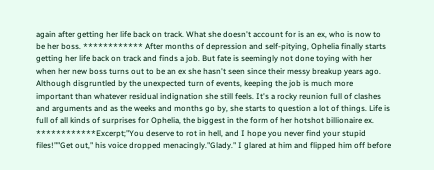again after getting her life back on track. What she doesn't account for is an ex, who is now to be her boss. ************ After months of depression and self-pitying, Ophelia finally starts getting her life back on track and finds a job. But fate is seemingly not done toying with her when her new boss turns out to be an ex she hasn't seen since their messy breakup years ago. Although disgruntled by the unexpected turn of events, keeping the job is much more important than whatever residual indignation she still feels. It's a rocky reunion full of clashes and arguments and as the weeks and months go by, she starts to question a lot of things. Life is full of all kinds of surprises for Ophelia, the biggest in the form of her hotshot billionaire ex. ************Excerpt;"You deserve to rot in hell, and I hope you never find your stupid files!""Get out," his voice dropped menacingly."Glady." I glared at him and flipped him off before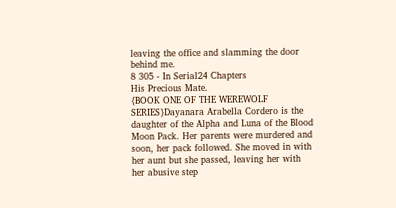leaving the office and slamming the door behind me.
8 305 - In Serial24 Chapters
His Precious Mate.
{BOOK ONE OF THE WEREWOLF SERIES}Dayanara Arabella Cordero is the daughter of the Alpha and Luna of the Blood Moon Pack. Her parents were murdered and soon, her pack followed. She moved in with her aunt but she passed, leaving her with her abusive step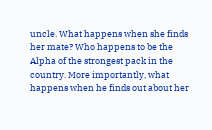uncle. What happens when she finds her mate? Who happens to be the Alpha of the strongest pack in the country. More importantly, what happens when he finds out about her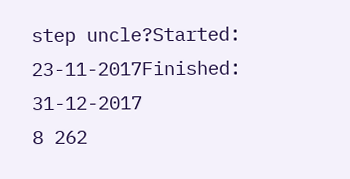step uncle?Started: 23-11-2017Finished: 31-12-2017
8 262